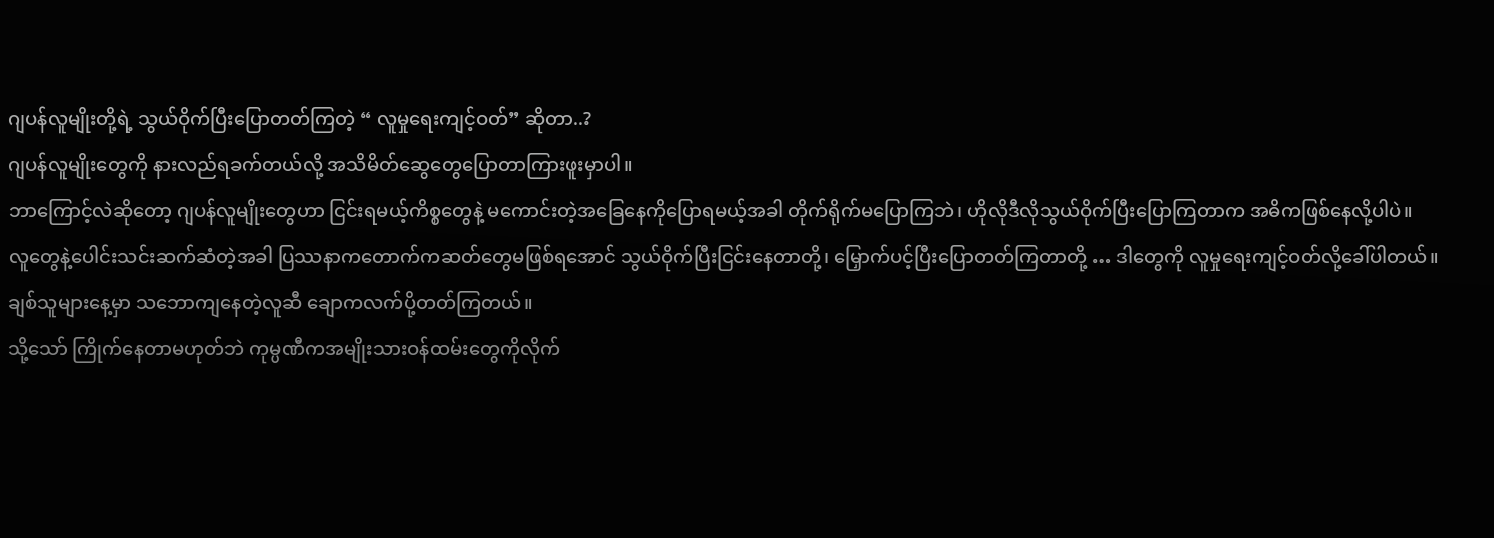ဂျပန်လူမျိုးတို့ရဲ့ သွယ်ဝိုက်ပြီးပြောတတ်ကြတဲ့ “ လူမှုရေးကျင့်ဝတ်” ဆိုတာ..?
ဂျပန်လူမျိုးတွေကို နားလည်ရခက်တယ်လို့ အသိမိတ်ဆွေတွေပြောတာကြားဖူးမှာပါ။
ဘာကြောင့်လဲဆိုတော့ ဂျပန်လူမျိုးတွေဟာ ငြင်းရမယ့်ကိစ္စတွေနဲ့ မကောင်းတဲ့အခြေနေကိုပြောရမယ့်အခါ တိုက်ရိုက်မပြောကြဘဲ၊ ဟိုလိုဒီလိုသွယ်ဝိုက်ပြီးပြောကြတာက အဓိကဖြစ်နေလို့ပါပဲ။
လူတွေနဲ့ပေါင်းသင်းဆက်ဆံတဲ့အခါ ပြဿနာကတောက်ကဆတ်တွေမဖြစ်ရအောင် သွယ်ဝိုက်ပြီးငြင်းနေတာတို့၊ မြှောက်ပင့်ပြီးပြောတတ်ကြတာတို့ … ဒါတွေကို လူမှုရေးကျင့်ဝတ်လို့ခေါ်ပါတယ်။
ချစ်သူများနေ့မှာ သဘောကျနေတဲ့လူဆီ ချောကလက်ပို့တတ်ကြတယ်။
သို့သော် ကြိုက်နေတာမဟုတ်ဘဲ ကုမ္ပဏီကအမျိုးသားဝန်ထမ်းတွေကိုလိုက်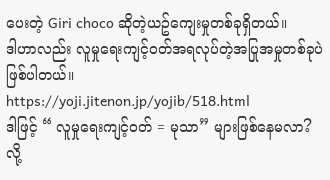ပေးတဲ့ Giri choco ဆိုတဲ့ယဥ်ကျေးမှုတစ်ခုရှိတယ်။
ဒါဟာလည်း လူမှုရေးကျင့်ဝတ်အရလုပ်တဲ့အပြုအမှုတစ်ခုပဲဖြစ်ပါတယ်။
https://yoji.jitenon.jp/yojib/518.html
ဒါဖြင့် “ လူမှုရေးကျင့်ဝတ် = မုသာ” များဖြစ်နေမလာ?
လို့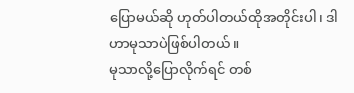ပြောမယ်ဆို ဟုတ်ပါတယ်ထိုအတိုင်းပါ၊ ဒါဟာမုသာပဲဖြစ်ပါတယ်။
မုသာလို့ပြောလိုက်ရင် တစ်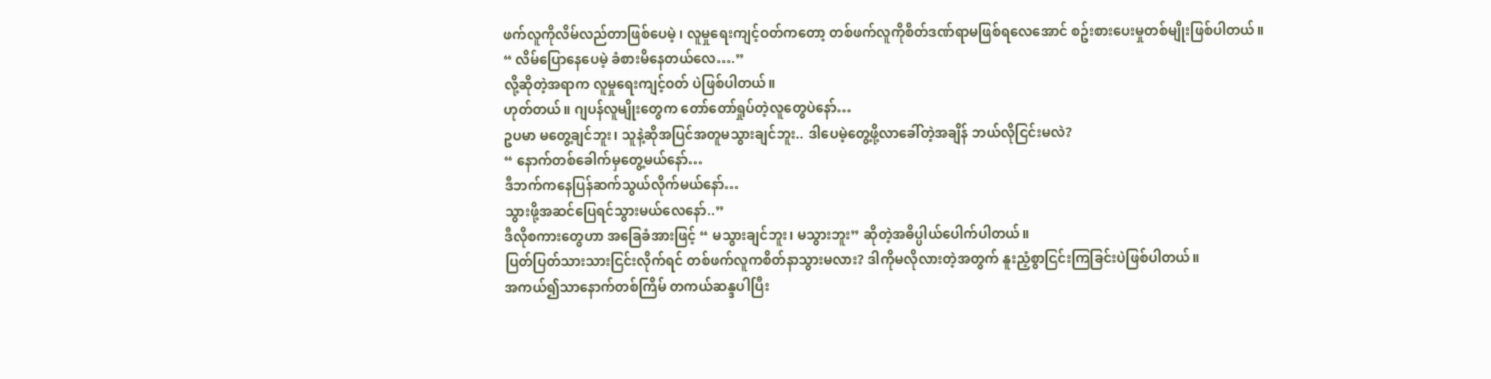ဖက်လူကိုလိမ်လည်တာဖြစ်ပေမဲ့ ၊ လူမှုရေးကျင့်ဝတ်ကတော့ တစ်ဖက်လူကိုစိတ်ဒဏ်ရာမဖြစ်ရလေအောင် စဥ်းစားပေးမှုတစ်မျိုးဖြစ်ပါတယ်။
“ လိမ်ပြောနေပေမဲ့ ခံစားမိနေတယ်လေ….”
လို့ဆိုတဲ့အရာက လူမှုရေးကျင့်ဝတ် ပဲဖြစ်ပါတယ်။
ဟုတ်တယ်။ ဂျပန်လူမျိုးတွေက တော်တော်ရှုပ်တဲ့လူတွေပဲနော်…
ဥပမာ မတွေ့ချင်ဘူး၊ သူနဲ့ဆိုအပြင်အတူမသွားချင်ဘူး.. ဒါပေမဲ့တွေ့ဖို့လာခေါ်တဲ့အချိန် ဘယ်လိုငြင်းမလဲ?
“ နောက်တစ်ခေါက်မှတွေ့မယ်နော်…
ဒီဘက်ကနေပြန်ဆက်သွယ်လိုက်မယ်နော်…
သွားဖို့အဆင်ပြေရင်သွားမယ်လေနော်..”
ဒီလိုစကားတွေဟာ အခြေခံအားဖြင့် “ မသွားချင်ဘူး၊ မသွားဘူး” ဆိုတဲ့အဓိပ္ပါယ်ပေါက်ပါတယ်။
ပြတ်ပြတ်သားသားငြင်းလိုက်ရင် တစ်ဖက်လူကစိတ်နာသွားမလား? ဒါကိုမလိုလားတဲ့အတွက် နူးညံ့စွာငြင်းကြခြင်းပဲဖြစ်ပါတယ်။
အကယ်၍သာနောက်တစ်ကြိမ် တကယ်ဆန္ဒပါပြီး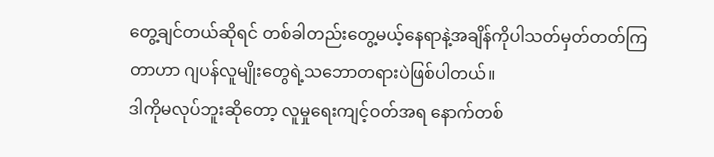တွေ့ချင်တယ်ဆိုရင် တစ်ခါတည်းတွေ့မယ့်နေရာနဲ့အချိန်ကိုပါသတ်မှတ်တတ်ကြတာဟာ ဂျပန်လူမျိုးတွေရဲ့သဘောတရားပဲဖြစ်ပါတယ်။
ဒါကိုမလုပ်ဘူးဆိုတော့ လူမှုရေးကျင့်ဝတ်အရ နောက်တစ်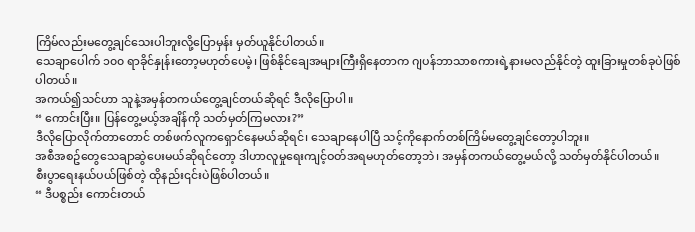ကြိမ်လည်းမတွေ့ချင်သေးပါဘူးလို့ပြောမှန်း မှတ်ယူနိုင်ပါတယ်။
သေချာပေါက် ၁၀၀ ရာခိုင်နှုန်းတော့မဟုတ်ပေမဲ့၊ ဖြစ်နိုင်ချေအများကြီးရှိနေတာက ဂျပန်ဘာသာစကားရဲ့နားမလည်နိုင်တဲ့ ထူးခြားမှုတစ်ခုပဲဖြစ်ပါတယ်။
အကယ်၍သင်ဟာ သူနဲ့အမှန်တကယ်တွေ့ချင်တယ်ဆိုရင် ဒီလိုပြောပါ။
“ ကောင်းပြီး။ ပြန်တွေ့မယ့်အချိန်ကို သတ်မှတ်ကြမလား?”
ဒီလိုပြောလိုက်တာတောင် တစ်ဖက်လူကရှောင်နေမယ်ဆိုရင်၊ သေချာနေပါပြီ သင့်ကိုနောက်တစ်ကြိမ်မတွေ့ချင်တော့ပါဘူး။
အစီအစဥ်တွေသေချာဆွဲပေးမယ်ဆိုရင်တော့ ဒါဟာလူမှုရေးကျင့်ဝတ်အရမဟုတ်တော့ဘဲ၊ အမှန်တကယ်တွေ့မယ်လို့ သတ်မှတ်နိုင်ပါတယ်။
စီးပွာရေးနယ်ပယ်ဖြစ်တဲ့ ထိုနည်း၎င်းပဲဖြစ်ပါတယ်။
“ ဒီပစ္စည်း ကောင်းတယ်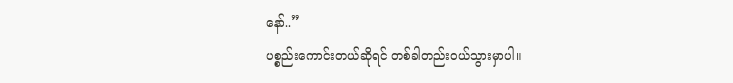နော်..”
ပစ္စည်းကောင်းတယ်ဆိုရင် တစ်ခါတည်းဝယ်သွားမှာပါ။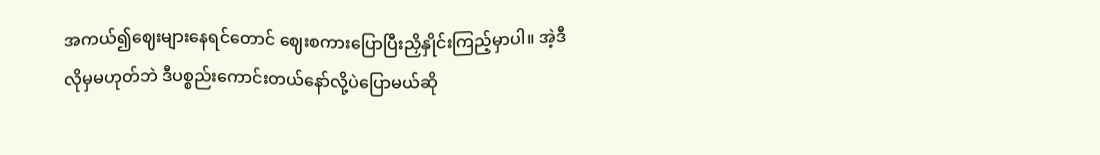အကယ်၍ဈေးများနေရင်တောင် ဈေးစကားပြောပြီးညှိနှိုင်းကြည့်မှာပါ။ အဲ့ဒီလိုမှမဟုတ်ဘဲ ဒီပစ္စည်းကောင်းတယ်နော်လို့ပဲပြောမယ်ဆို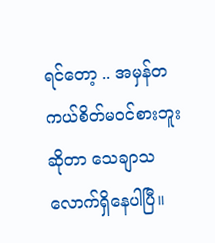ရင်တော့ .. အမှန်တကယ်စိတ်မဝင်စားဘူးဆိုတာ သေချာသလောက်ရှိနေပါပြီ။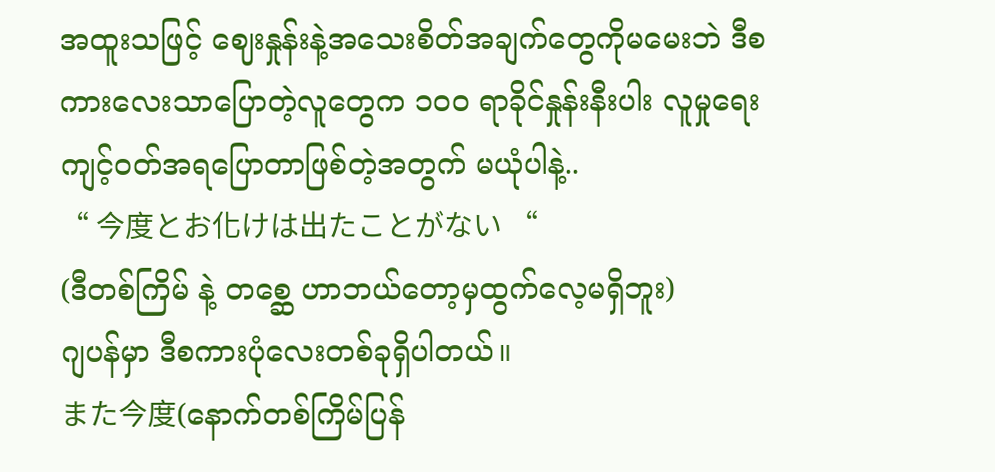အထူးသဖြင့် ဈေးနှုန်းနဲ့အသေးစိတ်အချက်တွေကိုမမေးဘဲ ဒီစကားလေးသာပြောတဲ့လူတွေက ၁၀၀ ရာခိုင်နှုန်းနီးပါး လူမှုရေးကျင့်ဝတ်အရပြောတာဖြစ်တဲ့အတွက် မယုံပါနဲ့..
“ 今度とお化けは出たことがない “
(ဒီတစ်ကြိမ် နဲ့ တစ္ဆေ ဟာဘယ်တော့မှထွက်လေ့မရှိဘူး)
ဂျပန်မှာ ဒီစကားပုံလေးတစ်ခုရှိပါတယ်။
また今度(နောက်တစ်ကြိမ်ပြန်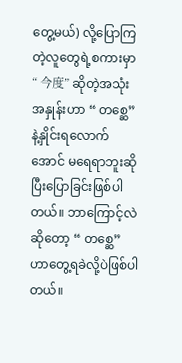တွေ့မယ်) လို့ပြောကြတဲ့လူတွေရဲ့စကားမှာ “ 今度” ဆိုတဲ့အသုံးအနှုန်းဟာ “ တစ္ဆေ” နဲ့နှိုင်းရလောက်အောင် မရေရာဘူးဆိုပြီးပြောခြင်းဖြစ်ပါတယ်။ ဘာကြောင့်လဲဆိုတော့ “ တစ္ဆေ” ဟာတွေ့ရခဲလို့ပဲဖြစ်ပါတယ်။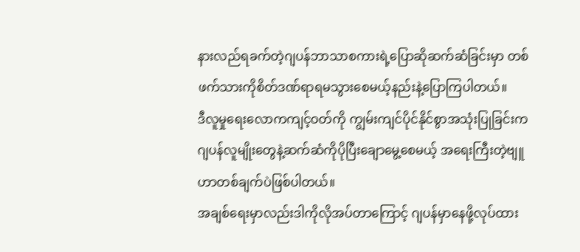နားလည်ရခက်တဲ့ဂျပန်ဘာသာစကားရဲ့ပြောဆိုဆက်ဆံခြင်းမှာ တစ်ဖက်သားကိုစိတ်ဒဏ်ရာရမသွားစေမယ့်နည်းနဲ့ပြောကြပါတယ်။
ဒီလူမှုရေးလောကကျင့်ဝတ်ကို ကျွမ်းကျင်ပိုင်နိုင်စွာအသုံးပြုခြင်းက ဂျပန်လူမျိုးတွေနဲ့ဆက်ဆံကိုပိုပြီးချောမွေ့စေမယ့် အရေးကြီးတဲ့ဗျူဟာတစ်ချက်ပဲဖြစ်ပါတယ်။
အချစ်ရေးမှာလည်းဒါကိုလိုအပ်တာကြောင့် ဂျပန်မှာနေဖို့လုပ်ထား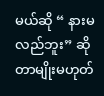မယ်ဆို “ နားမလည်ဘူး” ဆိုတာမျိုးမဟုတ်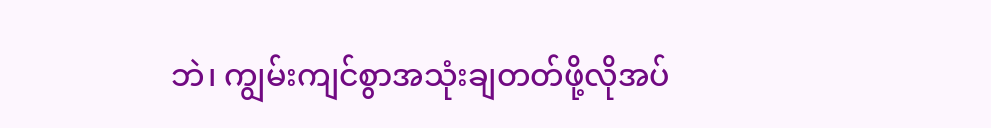ဘဲ၊ ကျွမ်းကျင်စွာအသုံးချတတ်ဖို့လိုအပ်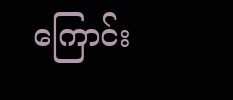ကြောင်း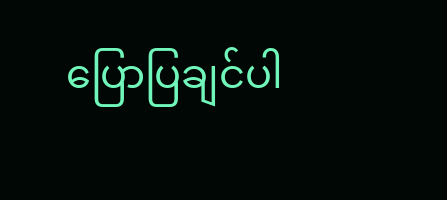ပြောပြချင်ပါ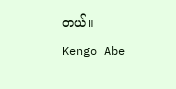တယ်။
Kengo Abe